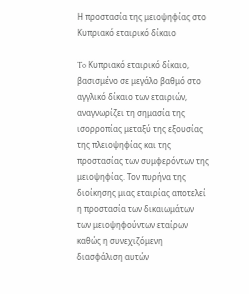Η προστασία της μειοψηφίας στο Κυπριακό εταιρικό δίκαιο

To Κυπριακό εταιρικό δίκαιο, βασισμένο σε μεγάλο βαθμό στο αγγλικό δίκαιο των εταιριών, αναγνωρίζει τη σημασία της ισορροπίας μεταξύ της εξουσίας της πλειοψηφίας και της προστασίας των συμφερόντων της μειοψηφίας. Τον πυρήνα της διοίκησης μιας εταιρίας αποτελεί η προστασία των δικαιωμάτων των μειοψηφούντων εταίρων καθώς η συνεχιζόμενη διασφάλιση αυτών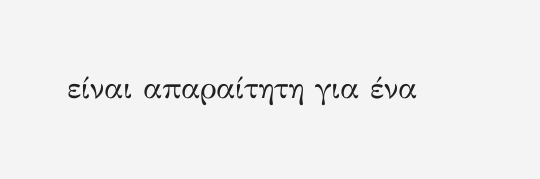είναι απαραίτητη για ένα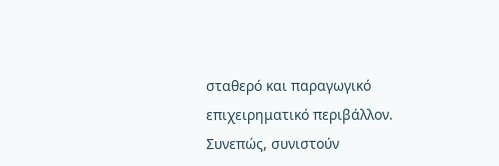σταθερό και παραγωγικό επιχειρηματικό περιβάλλον. Συνεπώς, συνιστούν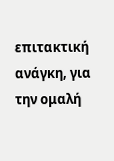επιτακτική ανάγκη, για την ομαλή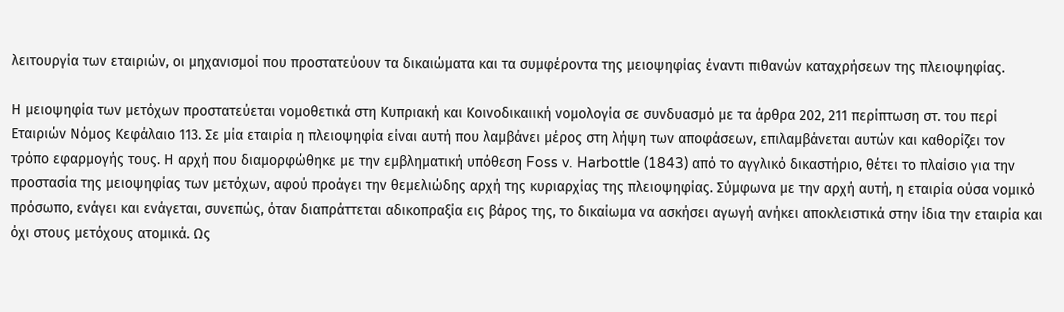λειτουργία των εταιριών, οι μηχανισμοί που προστατεύουν τα δικαιώματα και τα συμφέροντα της μειοψηφίας έναντι πιθανών καταχρήσεων της πλειοψηφίας.

Η μειοψηφία των μετόχων προστατεύεται νομοθετικά στη Κυπριακή και Κοινοδικαιική νομολογία σε συνδυασμό με τα άρθρα 202, 211 περίπτωση στ. του περί Εταιριών Νόμος Κεφάλαιο 113. Σε μία εταιρία η πλειοψηφία είναι αυτή που λαμβάνει μέρος στη λήψη των αποφάσεων, επιλαμβάνεται αυτών και καθορίζει τον τρόπο εφαρμογής τους. Η αρχή που διαμορφώθηκε με την εμβληματική υπόθεση Foss v. Harbottle (1843) από το αγγλικό δικαστήριο, θέτει το πλαίσιο για την προστασία της μειοψηφίας των μετόχων, αφού προάγει την θεμελιώδης αρχή της κυριαρχίας της πλειοψηφίας. Σύμφωνα με την αρχή αυτή, η εταιρία ούσα νομικό πρόσωπο, ενάγει και ενάγεται, συνεπώς, όταν διαπράττεται αδικοπραξία εις βάρος της, το δικαίωμα να ασκήσει αγωγή ανήκει αποκλειστικά στην ίδια την εταιρία και όχι στους μετόχους ατομικά. Ως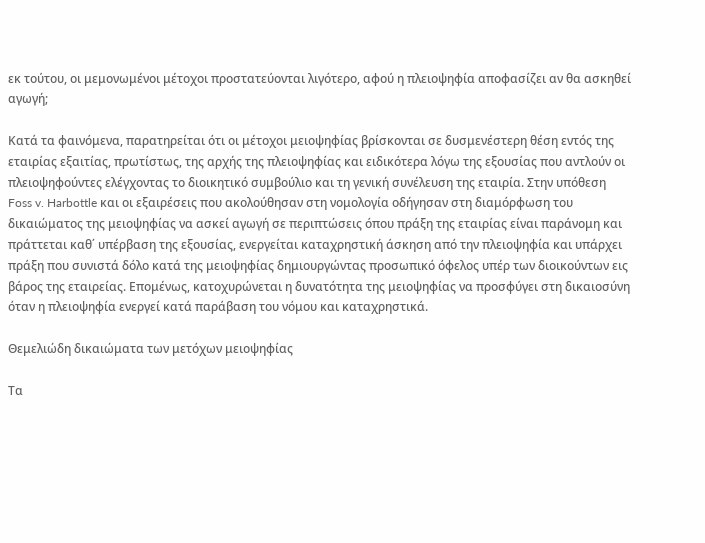εκ τούτου, οι μεμονωμένοι μέτοχοι προστατεύονται λιγότερο, αφού η πλειοψηφία αποφασίζει αν θα ασκηθεί αγωγή;

Κατά τα φαινόμενα, παρατηρείται ότι οι μέτοχοι μειοψηφίας βρίσκονται σε δυσμενέστερη θέση εντός της εταιρίας εξαιτίας, πρωτίστως, της αρχής της πλειοψηφίας και ειδικότερα λόγω της εξουσίας που αντλούν οι πλειοψηφούντες ελέγχοντας το διοικητικό συμβούλιο και τη γενική συνέλευση της εταιρία. Στην υπόθεση Foss v. Harbottle και οι εξαιρέσεις που ακολούθησαν στη νομολογία οδήγησαν στη διαμόρφωση του δικαιώματος της μειοψηφίας να ασκεί αγωγή σε περιπτώσεις όπου πράξη της εταιρίας είναι παράνομη και πράττεται καθ΄ υπέρβαση της εξουσίας, ενεργείται καταχρηστική άσκηση από την πλειοψηφία και υπάρχει πράξη που συνιστά δόλο κατά της μειοψηφίας δημιουργώντας προσωπικό όφελος υπέρ των διοικούντων εις βάρος της εταιρείας. Επομένως, κατοχυρώνεται η δυνατότητα της μειοψηφίας να προσφύγει στη δικαιοσύνη όταν η πλειοψηφία ενεργεί κατά παράβαση του νόμου και καταχρηστικά.

Θεμελιώδη δικαιώματα των μετόχων μειοψηφίας

Τα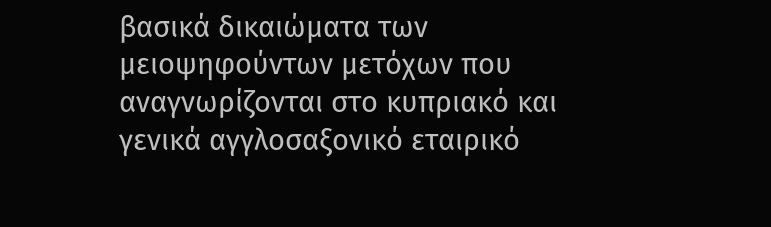βασικά δικαιώματα των μειοψηφούντων μετόχων που αναγνωρίζονται στο κυπριακό και γενικά αγγλοσαξονικό εταιρικό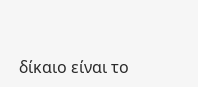δίκαιο είναι το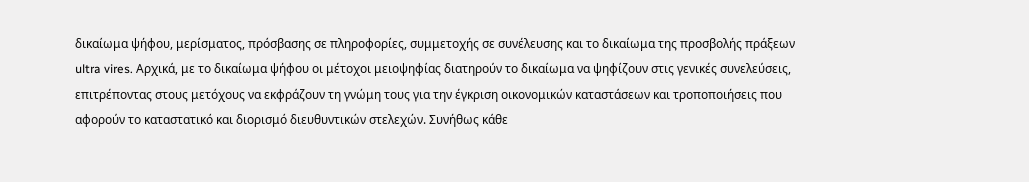δικαίωμα ψήφου, μερίσματος, πρόσβασης σε πληροφορίες, συμμετοχής σε συνέλευσης και το δικαίωμα της προσβολής πράξεων ultra vires. Αρχικά, με το δικαίωμα ψήφου οι μέτοχοι μειοψηφίας διατηρούν το δικαίωμα να ψηφίζουν στις γενικές συνελεύσεις, επιτρέποντας στους μετόχους να εκφράζουν τη γνώμη τους για την έγκριση οικονομικών καταστάσεων και τροποποιήσεις που αφορούν το καταστατικό και διορισμό διευθυντικών στελεχών. Συνήθως κάθε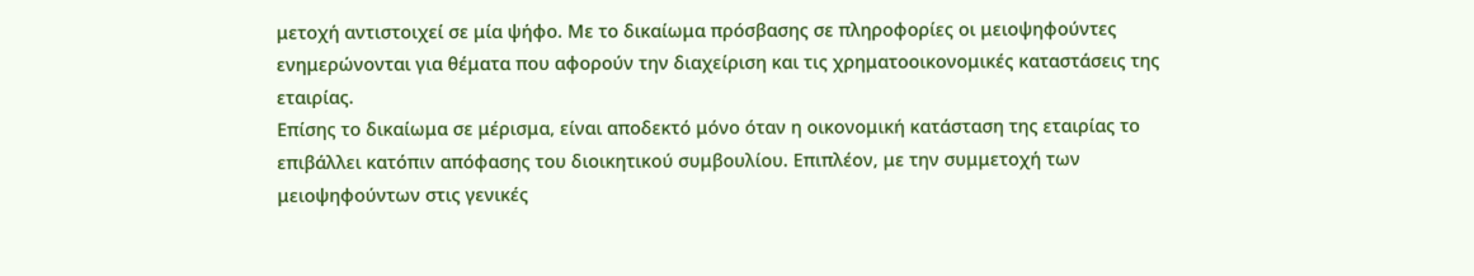μετοχή αντιστοιχεί σε μία ψήφο. Με το δικαίωμα πρόσβασης σε πληροφορίες οι μειοψηφούντες ενημερώνονται για θέματα που αφορούν την διαχείριση και τις χρηματοοικονομικές καταστάσεις της εταιρίας.
Επίσης το δικαίωμα σε μέρισμα, είναι αποδεκτό μόνο όταν η οικονομική κατάσταση της εταιρίας το επιβάλλει κατόπιν απόφασης του διοικητικού συμβουλίου. Επιπλέον, με την συμμετοχή των μειοψηφούντων στις γενικές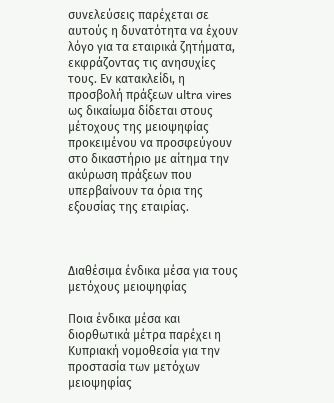συνελεύσεις παρέχεται σε αυτούς η δυνατότητα να έχουν λόγο για τα εταιρικά ζητήματα, εκφράζοντας τις ανησυχίες τους. Εν κατακλείδι, η προσβολή πράξεων ultra vires ως δικαίωμα δίδεται στους μέτοχους της μειοψηφίας προκειμένου να προσφεύγουν στο δικαστήριο με αίτημα την ακύρωση πράξεων που υπερβαίνουν τα όρια της εξουσίας της εταιρίας.



Διαθέσιμα ένδικα μέσα για τους μετόχους μειοψηφίας

Ποια ένδικα μέσα και διορθωτικά μέτρα παρέχει η Κυπριακή νομοθεσία για την προστασία των μετόχων μειοψηφίας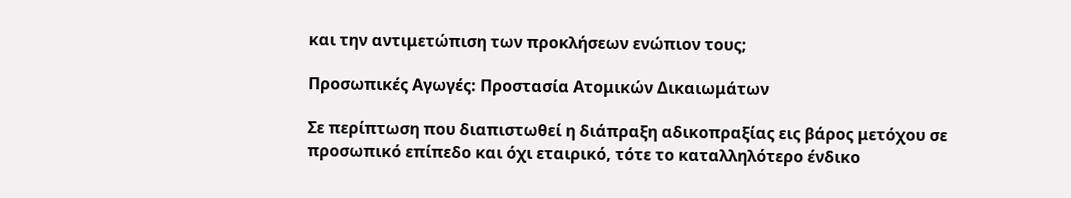και την αντιμετώπιση των προκλήσεων ενώπιον τους;

Προσωπικές Αγωγές: Προστασία Ατομικών Δικαιωμάτων

Σε περίπτωση που διαπιστωθεί η διάπραξη αδικοπραξίας εις βάρος μετόχου σε προσωπικό επίπεδο και όχι εταιρικό, τότε το καταλληλότερο ένδικο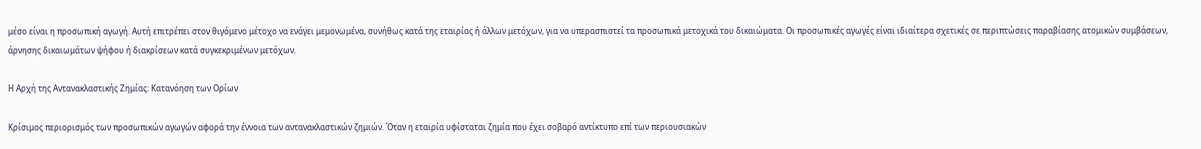μέσο είναι η προσωπική αγωγή. Αυτή επιτρέπει στον θιγόμενο μέτοχο να ενάγει μεμονωμένα, συνήθως κατά της εταιρίας ή άλλων μετόχων, για να υπερασπιστεί τα προσωπικά μετοχικά του δικαιώματα. Οι προσωπικές αγωγές είναι ιδιαίτερα σχετικές σε περιπτώσεις παραβίασης ατομικών συμβάσεων, άρνησης δικαιωμάτων ψήφου ή διακρίσεων κατά συγκεκριμένων μετόχων.

Η Αρχή της Αντανακλαστικής Ζημίας: Κατανόηση των Ορίων

Κρίσιμος περιορισμός των προσωπικών αγωγών αφορά την έννοια των αντανακλαστικών ζημιών. Όταν η εταιρία υφίσταται ζημία που έχει σοβαρό αντίκτυπο επί των περιουσιακών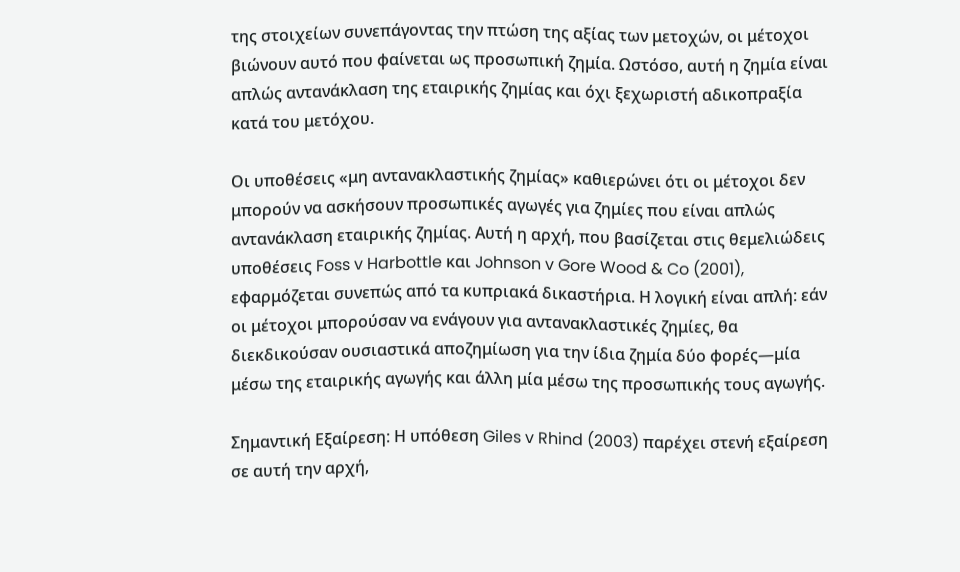της στοιχείων συνεπάγοντας την πτώση της αξίας των μετοχών, οι μέτοχοι βιώνουν αυτό που φαίνεται ως προσωπική ζημία. Ωστόσο, αυτή η ζημία είναι απλώς αντανάκλαση της εταιρικής ζημίας και όχι ξεχωριστή αδικοπραξία κατά του μετόχου.

Οι υποθέσεις «μη αντανακλαστικής ζημίας» καθιερώνει ότι οι μέτοχοι δεν μπορούν να ασκήσουν προσωπικές αγωγές για ζημίες που είναι απλώς αντανάκλαση εταιρικής ζημίας. Αυτή η αρχή, που βασίζεται στις θεμελιώδεις υποθέσεις Foss v Harbottle και Johnson v Gore Wood & Co (2001), εφαρμόζεται συνεπώς από τα κυπριακά δικαστήρια. Η λογική είναι απλή: εάν οι μέτοχοι μπορούσαν να ενάγουν για αντανακλαστικές ζημίες, θα διεκδικούσαν ουσιαστικά αποζημίωση για την ίδια ζημία δύο φορές—μία μέσω της εταιρικής αγωγής και άλλη μία μέσω της προσωπικής τους αγωγής.

Σημαντική Εξαίρεση: Η υπόθεση Giles v Rhind (2003) παρέχει στενή εξαίρεση σε αυτή την αρχή,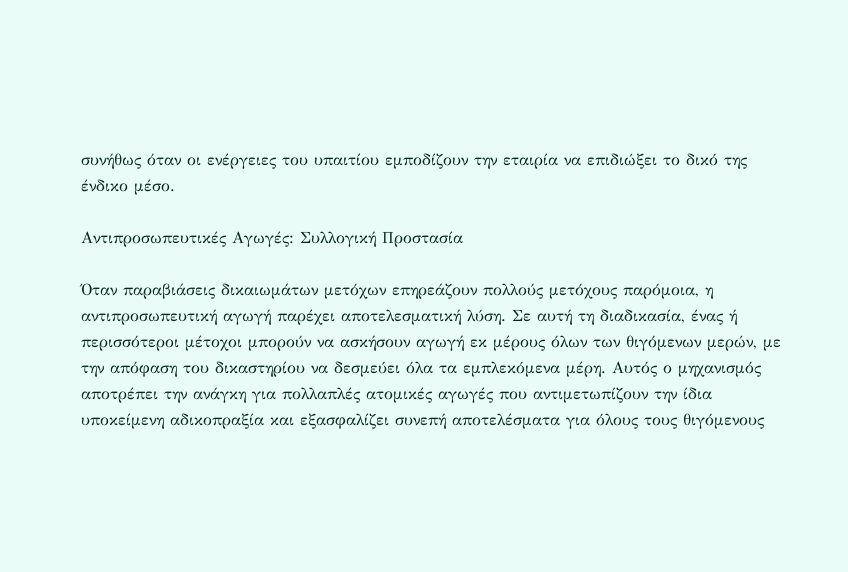συνήθως όταν οι ενέργειες του υπαιτίου εμποδίζουν την εταιρία να επιδιώξει το δικό της ένδικο μέσο.

Αντιπροσωπευτικές Αγωγές: Συλλογική Προστασία

Όταν παραβιάσεις δικαιωμάτων μετόχων επηρεάζουν πολλούς μετόχους παρόμοια, η αντιπροσωπευτική αγωγή παρέχει αποτελεσματική λύση. Σε αυτή τη διαδικασία, ένας ή περισσότεροι μέτοχοι μπορούν να ασκήσουν αγωγή εκ μέρους όλων των θιγόμενων μερών, με την απόφαση του δικαστηρίου να δεσμεύει όλα τα εμπλεκόμενα μέρη. Αυτός ο μηχανισμός αποτρέπει την ανάγκη για πολλαπλές ατομικές αγωγές που αντιμετωπίζουν την ίδια υποκείμενη αδικοπραξία και εξασφαλίζει συνεπή αποτελέσματα για όλους τους θιγόμενους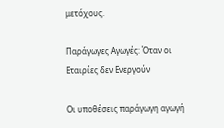μετόχους.

Παράγωγες Αγωγές: Όταν οι Εταιρίες δεν Ενεργούν

Οι υποθέσεις παράγωγη αγωγή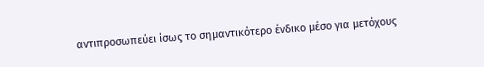αντιπροσωπεύει ίσως το σημαντικότερο ένδικο μέσο για μετόχους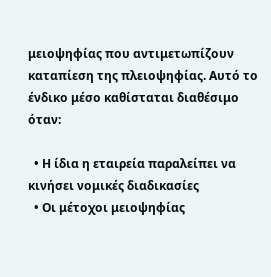μειοψηφίας που αντιμετωπίζουν καταπίεση της πλειοψηφίας. Αυτό το ένδικο μέσο καθίσταται διαθέσιμο όταν:

  • Η ίδια η εταιρεία παραλείπει να κινήσει νομικές διαδικασίες
  • Οι μέτοχοι μειοψηφίας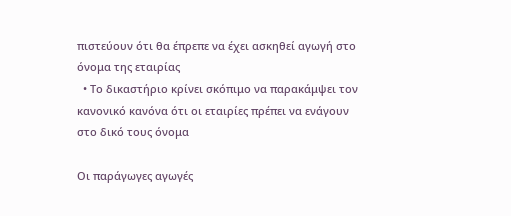πιστεύουν ότι θα έπρεπε να έχει ασκηθεί αγωγή στο όνομα της εταιρίας
  • Το δικαστήριο κρίνει σκόπιμο να παρακάμψει τον κανονικό κανόνα ότι οι εταιρίες πρέπει να ενάγουν στο δικό τους όνομα

Οι παράγωγες αγωγές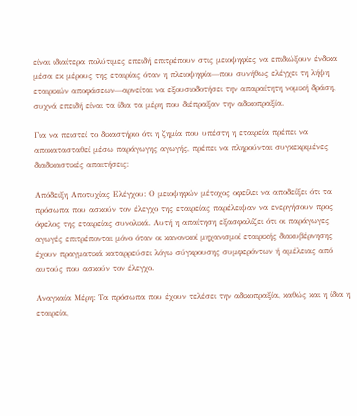είναι ιδιαίτερα πολύτιμες επειδή επιτρέπουν στις μειοψηφίες να επιδιώξουν ένδικα μέσα εκ μέρους της εταιρίας όταν η πλειοψηφία—που συνήθως ελέγχει τη λήψη εταιρικών αποφάσεων—αρνείται να εξουσιοδοτήσει την απαραίτητη νομική δράση, συχνά επειδή είναι τα ίδια τα μέρη που διέπραξαν την αδικοπραξία.

Για να πειστεί το δικαστήριο ότι η ζημία που υπέστη η εταιρεία πρέπει να αποκατασταθεί μέσω παράγωγης αγωγής, πρέπει να πληρούνται συγκεκριμένες διαδικαστικές απαιτήσεις:

Απόδειξη Αποτυχίας Ελέγχου: Ο μειοψηφών μέτοχος οφείλει να αποδείξει ότι τα πρόσωπα που ασκούν τον έλεγχο της εταιρείας παρέλειψαν να ενεργήσουν προς όφελος της εταιρείας συνολικά. Αυτή η απαίτηση εξασφαλίζει ότι οι παράγωγες αγωγές επιτρέπονται μόνο όταν οι κανονικοί μηχανισμοί εταιρικής διακυβέρνησης έχουν πραγματικά καταρρεύσει λόγω σύγκρουσης συμφερόντων ή αμέλειας από αυτούς που ασκούν τον έλεγχο.

Αναγκαία Μέρη: Τα πρόσωπα που έχουν τελέσει την αδικοπραξία, καθώς και η ίδια η εταιρεία,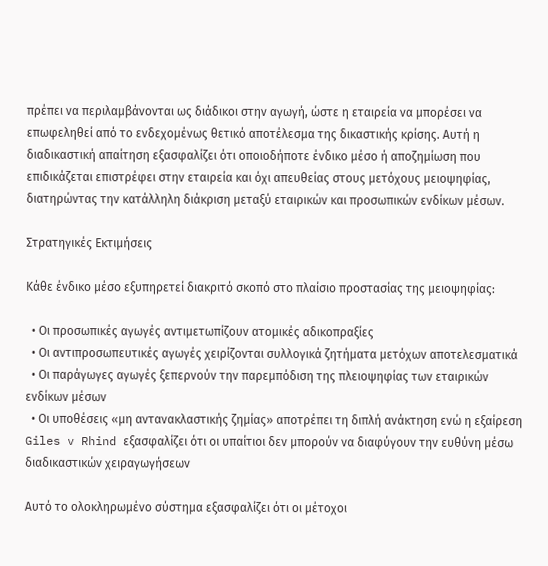πρέπει να περιλαμβάνονται ως διάδικοι στην αγωγή, ώστε η εταιρεία να μπορέσει να επωφεληθεί από το ενδεχομένως θετικό αποτέλεσμα της δικαστικής κρίσης. Αυτή η διαδικαστική απαίτηση εξασφαλίζει ότι οποιοδήποτε ένδικο μέσο ή αποζημίωση που επιδικάζεται επιστρέφει στην εταιρεία και όχι απευθείας στους μετόχους μειοψηφίας, διατηρώντας την κατάλληλη διάκριση μεταξύ εταιρικών και προσωπικών ενδίκων μέσων.

Στρατηγικές Εκτιμήσεις

Κάθε ένδικο μέσο εξυπηρετεί διακριτό σκοπό στο πλαίσιο προστασίας της μειοψηφίας:

  • Οι προσωπικές αγωγές αντιμετωπίζουν ατομικές αδικοπραξίες
  • Οι αντιπροσωπευτικές αγωγές χειρίζονται συλλογικά ζητήματα μετόχων αποτελεσματικά
  • Οι παράγωγες αγωγές ξεπερνούν την παρεμπόδιση της πλειοψηφίας των εταιρικών ενδίκων μέσων
  • Οι υποθέσεις «μη αντανακλαστικής ζημίας» αποτρέπει τη διπλή ανάκτηση ενώ η εξαίρεση Giles v Rhind εξασφαλίζει ότι οι υπαίτιοι δεν μπορούν να διαφύγουν την ευθύνη μέσω διαδικαστικών χειραγωγήσεων

Αυτό το ολοκληρωμένο σύστημα εξασφαλίζει ότι οι μέτοχοι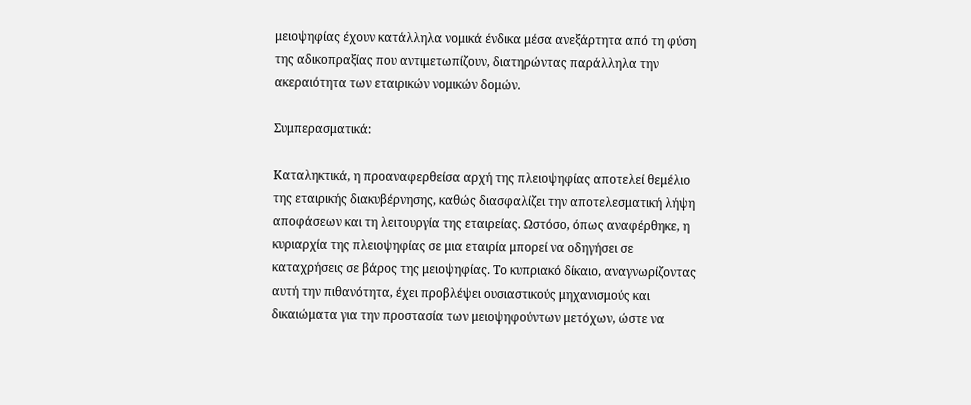μειοψηφίας έχουν κατάλληλα νομικά ένδικα μέσα ανεξάρτητα από τη φύση της αδικοπραξίας που αντιμετωπίζουν, διατηρώντας παράλληλα την ακεραιότητα των εταιρικών νομικών δομών.

Συμπερασματικά:

Καταληκτικά, η προαναφερθείσα αρχή της πλειοψηφίας αποτελεί θεμέλιο της εταιρικής διακυβέρνησης, καθώς διασφαλίζει την αποτελεσματική λήψη αποφάσεων και τη λειτουργία της εταιρείας. Ωστόσο, όπως αναφέρθηκε, η κυριαρχία της πλειοψηφίας σε μια εταιρία μπορεί να οδηγήσει σε καταχρήσεις σε βάρος της μειοψηφίας. Το κυπριακό δίκαιο, αναγνωρίζοντας αυτή την πιθανότητα, έχει προβλέψει ουσιαστικούς μηχανισμούς και δικαιώματα για την προστασία των μειοψηφούντων μετόχων, ώστε να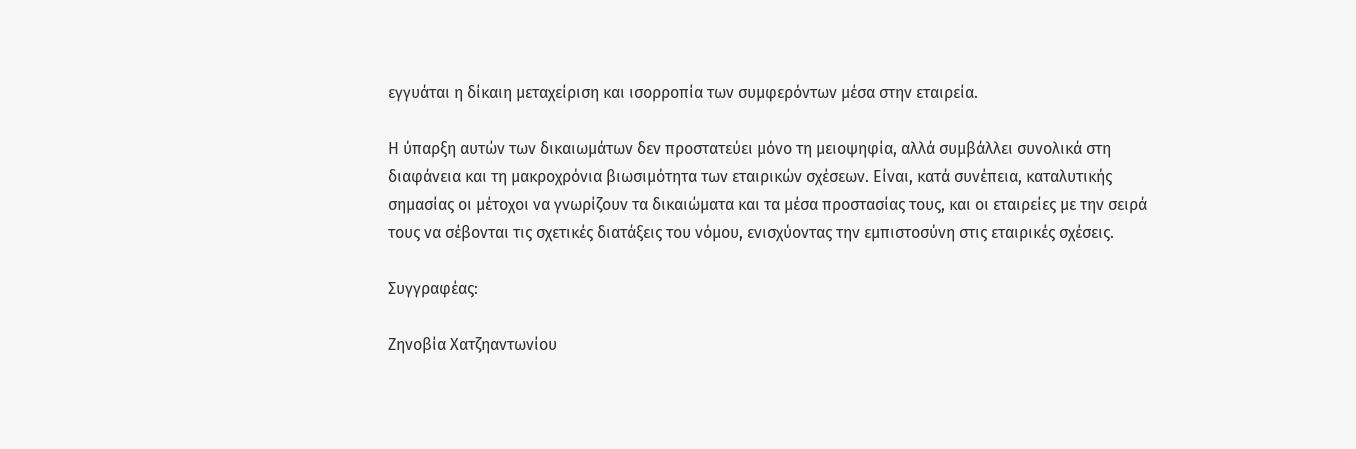εγγυάται η δίκαιη μεταχείριση και ισορροπία των συμφερόντων μέσα στην εταιρεία.

Η ύπαρξη αυτών των δικαιωμάτων δεν προστατεύει μόνο τη μειοψηφία, αλλά συμβάλλει συνολικά στη διαφάνεια και τη μακροχρόνια βιωσιμότητα των εταιρικών σχέσεων. Είναι, κατά συνέπεια, καταλυτικής σημασίας οι μέτοχοι να γνωρίζουν τα δικαιώματα και τα μέσα προστασίας τους, και οι εταιρείες με την σειρά τους να σέβονται τις σχετικές διατάξεις του νόμου, ενισχύοντας την εμπιστοσύνη στις εταιρικές σχέσεις.

Συγγραφέας:

Ζηνοβία Χατζηαντωνίου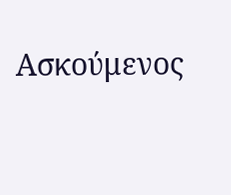Ασκούμενος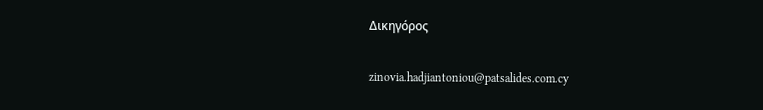Δικηγόρος

zinovia.hadjiantoniou@patsalides.com.cy